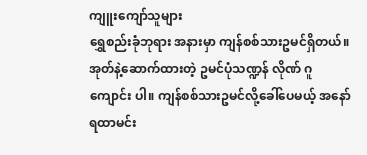ကျူးကျော်သူများ
ရွှေစည်းခုံဘုရား အနားမှာ ကျန်စစ်သားဥမင်ရှိတယ်။ အုတ်နဲ့ဆောက်ထားတဲ့ ဥမင်ပုံသဏ္ဍန် လိုဏ် ဂူ ကျောင်း ပါ။ ကျန်စစ်သားဥမင်လို့ခေါ်ပေမယ့် အနော်ရထာမင်း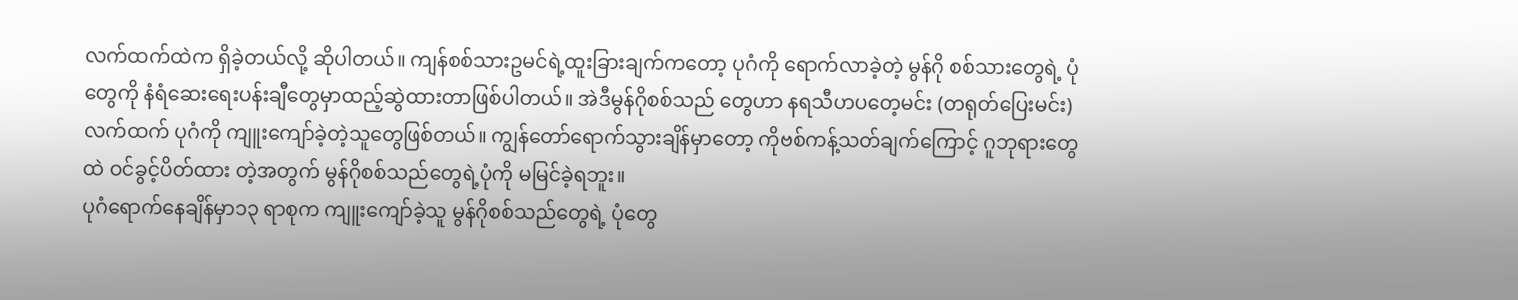လက်ထက်ထဲက ရှိခဲ့တယ်လို့ ဆိုပါတယ်။ ကျန်စစ်သားဥမင်ရဲ့ထူးခြားချက်ကတော့ ပုဂံကို ရောက်လာခဲ့တဲ့ မွန်ဂို စစ်သားတွေရဲ့ ပုံတွေကို နံရံဆေးရေးပန်းချီတွေမှာထည့်ဆွဲထားတာဖြစ်ပါတယ်။ အဲဒီမွန်ဂိုစစ်သည် တွေဟာ နရသီဟပတေ့မင်း (တရုတ်ပြေးမင်း) လက်ထက် ပုဂံကို ကျူးကျော်ခဲ့တဲ့သူတွေဖြစ်တယ်။ ကျွန်တော်ရောက်သွားချိန်မှာတော့ ကိုဗစ်ကန့်သတ်ချက်ကြောင့် ဂူဘုရားတွေထဲ ဝင်ခွင့်ပိတ်ထား တဲ့အတွက် မွန်ဂိုစစ်သည်တွေရဲ့ပုံကို မမြင်ခဲ့ရဘူး။
ပုဂံရောက်နေချိန်မှာ၁၃ ရာစုက ကျူးကျော်ခဲ့သူ မွန်ဂိုစစ်သည်တွေရဲ့ ပုံတွေ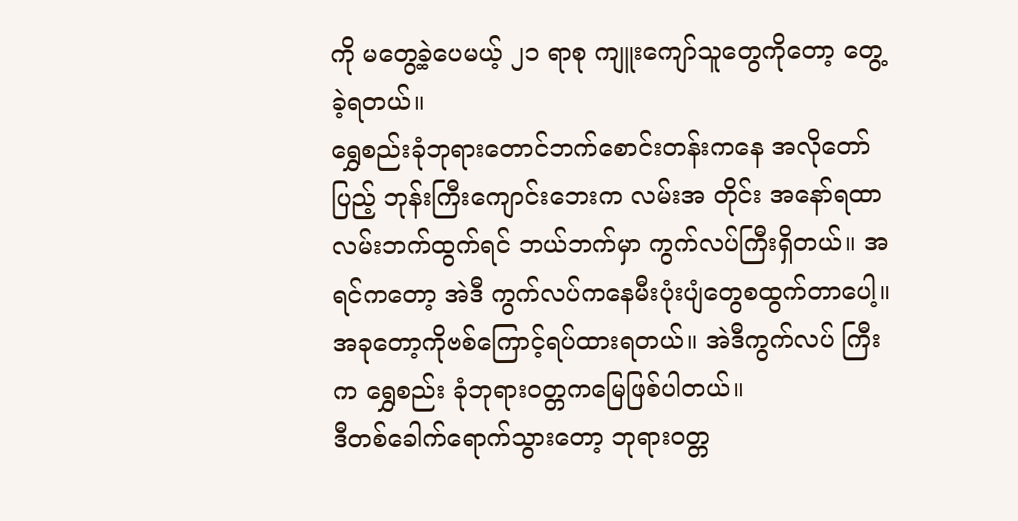ကို မတွေ့ခဲ့ပေမယ့် ၂၁ ရာစု ကျူးကျော်သူတွေကိုတော့ တွေ့ခဲ့ရတယ်။
ရွှေစည်းခုံဘုရားတောင်ဘက်စောင်းတန်းကနေ အလိုတော်ပြည့် ဘုန်းကြီးကျောင်းဘေးက လမ်းအ တိုင်း အနော်ရထာလမ်းဘက်ထွက်ရင် ဘယ်ဘက်မှာ ကွက်လပ်ကြီးရှိတယ်။ အရင်ကတော့ အဲဒီ ကွက်လပ်ကနေမီးပုံးပျံတွေစထွက်တာပေါ့။အခုတော့ကိုဗစ်ကြောင့်ရပ်ထားရတယ်။ အဲဒီကွက်လပ် ကြီးက ရွှေစည်း ခုံဘုရားဝတ္တကမြေဖြစ်ပါတယ်။
ဒီတစ်ခေါက်ရောက်သွားတော့ ဘုရားဝတ္တ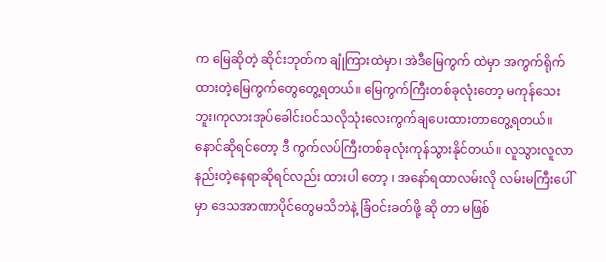က မြေဆိုတဲ့ ဆိုင်းဘုတ်က ချုံကြားထဲမှာ၊ အဲဒီမြေကွက် ထဲမှာ အကွက်ရိုက်ထားတဲ့မြေကွက်တွေတွေ့ရတယ်။ မြေကွက်ကြီးတစ်ခုလုံးတော့ မကုန်သေး ဘူး၊ကုလားအုပ်ခေါင်းဝင်သလိုသုံးလေးကွက်ချပေးထားတာတွေ့ရတယ်။ နောင်ဆိုရင်တော့ ဒီ ကွက်လပ်ကြီးတစ်ခုလုံးကုန်သွားနိုင်တယ်။ လူသွားလူလာနည်းတဲ့နေရာဆိုရင်လည်း ထားပါ တော့ ၊ အနော်ရထာလမ်းလို လမ်းမကြီးပေါ်မှာ ဒေသအာဏာပိုင်တွေမသိဘဲနဲ့ ခြံဝင်းခတ်ဖို့ ဆို တာ မဖြစ်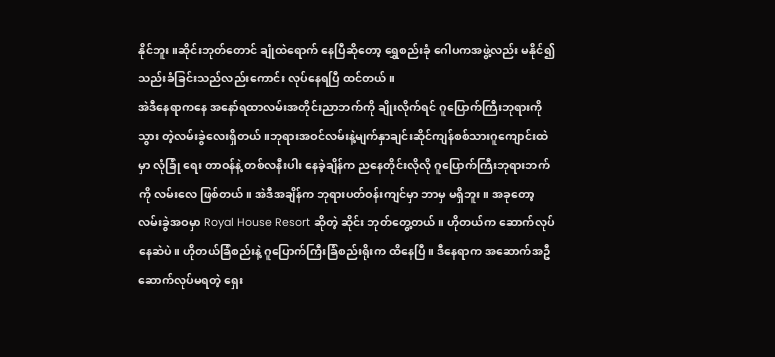နိုင်ဘူး။ဆိုင်းဘုတ်တောင် ချုံထဲရောက် နေပြီဆိုတော့ ရွှေစည်းခုံ ဂေါပကအဖွဲ့လည်း မနိုင်၍ သည်းခံခြင်းသည်လည်းကောင်း လုပ်နေရပြီ ထင်တယ်။
အဲဒီနေရာကနေ အနော်ရထာလမ်းအတိုင်းညာဘက်ကို ချိုးလိုက်ရင် ဂူပြောက်ကြီးဘုရားကို သွား တဲ့လမ်းခွဲလေးရှိတယ်။ဘုရားအဝင်လမ်းနဲ့မျက်နှာချင်းဆိုင်ကျန်စစ်သားဂူကျောင်းထဲမှာ လုံခြုံ ရေး တာဝန်နဲ့ တစ်လနီးပါး နေခဲ့ချိန်က ညနေတိုင်းလိုလို ဂူပြောက်ကြီးဘုရားဘက်ကို လမ်းလေ ဖြစ်တယ်။ အဲဒီအချိန်က ဘုရားပတ်ဝန်းကျင်မှာ ဘာမှ မရှိဘူး။ အခုတော့ လမ်းခွဲအဝမှာ Royal House Resort ဆိုတဲ့ ဆိုင်း ဘုတ်တွေ့တယ်။ ဟိုတယ်က ဆောက်လုပ်နေဆဲပဲ။ ဟိုတယ်ခြံစည်းနဲ့ ဂူပြောက်ကြီးခြံစည်းရိုးက ထိနေပြီ။ ဒီနေရာက အဆောက်အဦဆောက်လုပ်မရတဲ့ ရှေး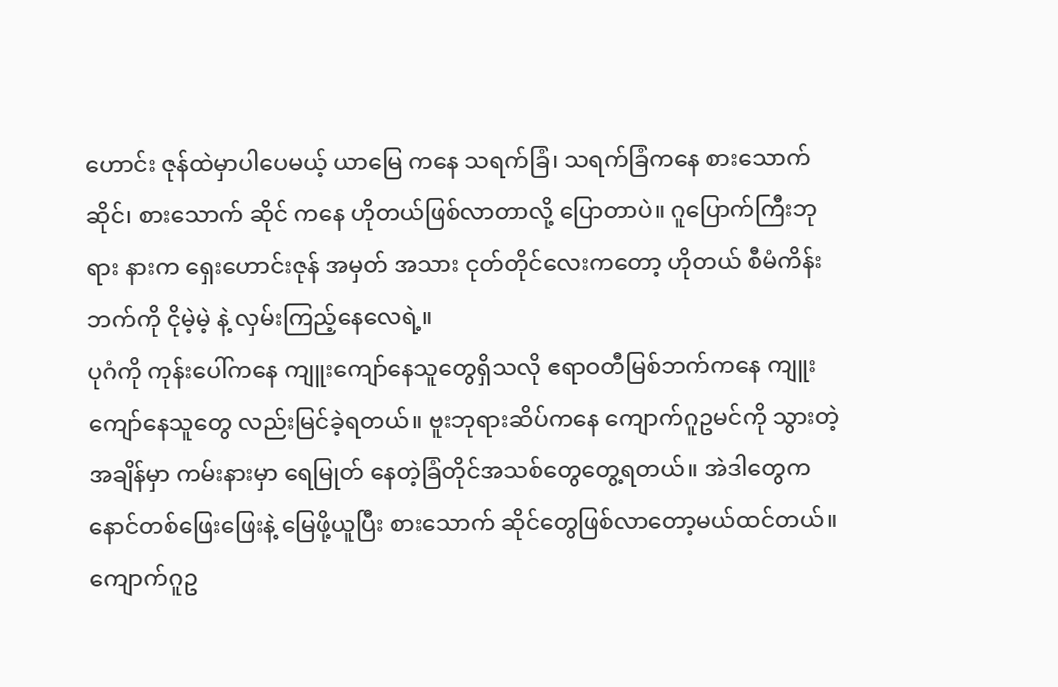ဟောင်း ဇုန်ထဲမှာပါပေမယ့် ယာမြေ ကနေ သရက်ခြံ၊ သရက်ခြံကနေ စားသောက်ဆိုင်၊ စားသောက် ဆိုင် ကနေ ဟိုတယ်ဖြစ်လာတာလို့ ပြောတာပဲ။ ဂူပြောက်ကြီးဘုရား နားက ရှေးဟောင်းဇုန် အမှတ် အသား ငုတ်တိုင်လေးကတော့ ဟိုတယ် စီမံကိန်းဘက်ကို ငိုမဲ့မဲ့ နဲ့ လှမ်းကြည့်နေလေရဲ့။
ပုဂံကို ကုန်းပေါ်ကနေ ကျူးကျော်နေသူတွေရှိသလို ဧရာဝတီမြစ်ဘက်ကနေ ကျူးကျော်နေသူတွေ လည်းမြင်ခဲ့ရတယ်။ ဗူးဘုရားဆိပ်ကနေ ကျောက်ဂူဥမင်ကို သွားတဲ့အချိန်မှာ ကမ်းနားမှာ ရေမြုတ် နေတဲ့ခြံတိုင်အသစ်တွေတွေ့ရတယ်။ အဲဒါတွေက နောင်တစ်ဖြေးဖြေးနဲ့ မြေဖို့ယူပြီး စားသောက် ဆိုင်တွေဖြစ်လာတော့မယ်ထင်တယ်။ ကျောက်ဂူဥ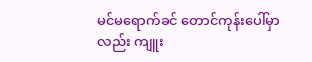မင်မရောက်ခင် တောင်ကုန်းပေါ်မှာလည်း ကျူး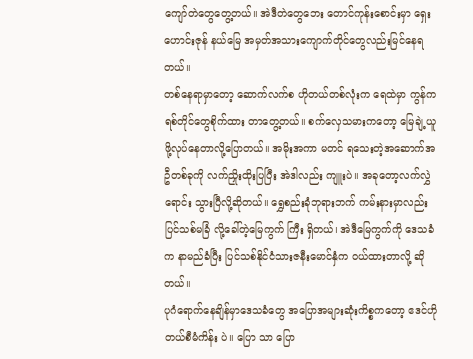ကျော်တဲတွေတွေ့တယ်။ အဲဒီတဲတွေဘေး တောင်ကုန်းစောင်းမှာ ရှေးဟောင်းဇုန် နယ်မြေ အမှတ်အသားကျောက်တိုင်တွေလည်းမြင်နေရတယ်။
တစ်နေရာမှာတော့ ဆောက်လက်စ ဟိုတယ်တစ်လုံးက ရေထဲမှာ ကွန်ကရစ်တိုင်တွေစိုက်ထား တာတွေ့တယ်။ စက်လှေသမားကတော့ မြေချဲ့ယူဖို့လုပ်နေတာလို့ပြောတယ်။ အမိုးအကာ မတင် ရသေးတဲ့အဆောက်အဦတစ်ခုကို လက်ညှိုးထိုးပြပြီး အဲဒါလည်း ကျူးပဲ။ အခုတော့လက်လွှဲရောင်း သွားပြီလို့ဆိုတယ်။ ရွှေစည်းခုံဘုရားဘက် ကမ်းနားမှာလည်း ပြင်သစ်မခြံ လို့ခေါ်တဲ့မြေကွက် ကြီး ရှိတယ်၊ အဲဒီမြေကွက်ကို ဒေသခံက နာမည်ခံပြီး ပြင်သစ်နိုင်ငံသားဇနီးမောင်နှံက ဝယ်ထားတာလို့ ဆိုတယ်။
ပုဂံရောက်နေချိန်မှာဒေသခံတွေ အပြောအများဆုံးကိစ္စကတော့ ဧဒင်ဟိုတယ်စီမံကိန်း ပဲ။ ပြော သာ ပြော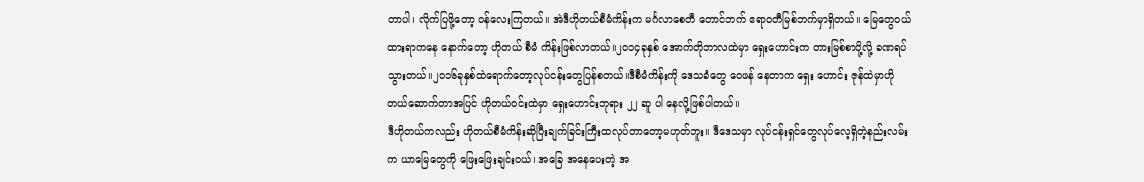တာပါ၊ လိုက်ပြဖို့တော့ ဝန်လေးကြတယ်။ အဲဒီဟိုတယ်စီမံကိန်းက မင်္ဂလာစေတီ တောင်ဘက် ဧရာဝတီမြစ်ဘက်မှာရှိတယ်။ မြေတွေဝယ်ထားရာကနေ နောက်တော့ ဟိုတယ် စီမံ ကိန်းဖြစ်လာတယ်။၂၀၁၄ခုနှစ် အောက်တိုဘာလထဲမှာ ရှေးဟောင်းက တားမြစ်စာပို့လို့ ခဏရပ် သွားတယ်။၂၀၁၆ခုနှစ်ထဲရောက်တော့လုပ်ငန်းတွေပြန်စတယ်။ဒီစီမံကိန်းကို ဒေသခံတွေ ဝေဖန် နေတာက ရှေး ဟောင်း ဇုန်ထဲမှာဟိုတယ်ဆောက်တာအပြင် ဟိုတယ်ဝင်းထဲမှာ ရှေးဟောင်းဘုရား ၂၂ ဆူ ပါ နေလို့ဖြစ်ပါတယ်။
ဒီဟိုတယ်ကလည်း ဟိုတယ်စီမံကိန်းဆိုပြီးချက်ခြင်းကြီးထလုပ်တာတော့မဟုတ်ဘူး။ ဒီဒေသမှာ လုပ်ငန်းရှင်တွေလုပ်လေ့ရှိတဲ့နည်းလမ်းက ယာမြေတွေကို ဖြေးဖြေးချင်းဝယ်၊ အခြေ အနေပေးတဲ့ အ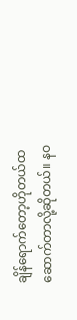ချိန်ရောက်တော့ဟိုတယ်ထဆောက်တာလို့ဆိုတယ်။ နဝ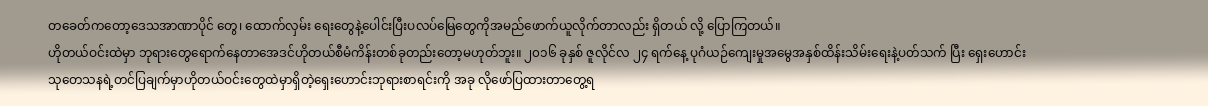တခေတ်ကတော့ဒေသအာဏာပိုင် တွေ၊ ထောက်လှမ်း ရေးတွေနဲ့ပေါင်းပြီးပလပ်မြေတွေကိုအမည်ဖောက်ယူလိုက်တာလည်း ရှိတယ် လို့ ပြောကြတယ်။
ဟိုတယ်ဝင်းထဲမှာ ဘုရားတွေရောက်နေတာအေဒင်ဟိုတယ်စီမံကိန်းတစ်ခုတည်းတော့မဟုတ်ဘူး။ ၂၀၁၆ ခုနှစ် ဇူလိုင်လ ၂၄ ရက်နေ့ ပုဂံယဉ်ကျေးမှုအမွေအနှစ်ထိန်းသိမ်းရေးနဲ့ပတ်သက် ပြီး ရှေးဟောင်းသုတေသနရဲ့တင်ပြချက်မှာဟိုတယ်ဝင်းတွေထဲမှာရှိတဲ့ရှေးဟောင်းဘုရားစာရင်းကို အခု လိုဖော်ပြထားတာတွေ့ရ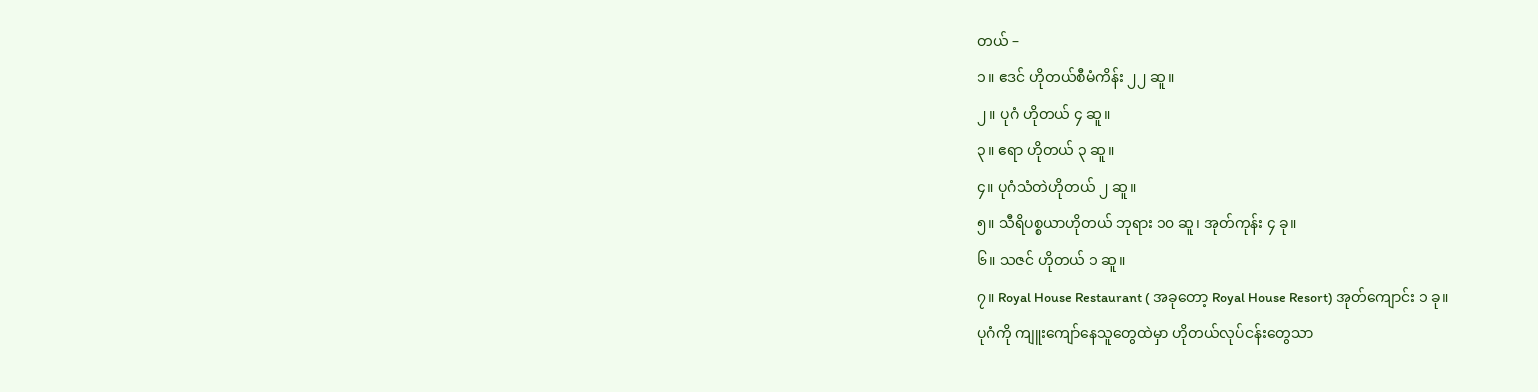တယ် –
၁။ ဧဒင် ဟိုတယ်စီမံကိန်း ၂၂ ဆူ။
၂။ ပုဂံ ဟိုတယ် ၄ ဆူ။
၃။ ဧရာ ဟိုတယ် ၃ ဆူ။
၄။ ပုဂံသံတဲဟိုတယ် ၂ ဆူ။
၅။ သီရိပစ္စယာဟိုတယ် ဘုရား ၁၀ ဆူ၊ အုတ်ကုန်း ၄ ခု။
၆။ သဇင် ဟိုတယ် ၁ ဆူ။
၇။ Royal House Restaurant ( အခုတော့ Royal House Resort) အုတ်ကျောင်း ၁ ခု။
ပုဂံကို ကျူးကျော်နေသူတွေထဲမှာ ဟိုတယ်လုပ်ငန်းတွေသာ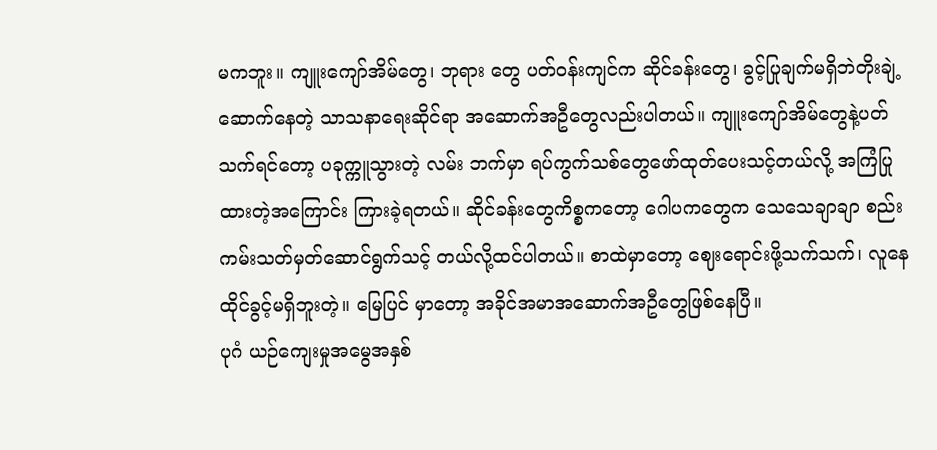မကဘူး။ ကျူးကျော်အိမ်တွေ၊ ဘုရား တွေ ပတ်ဝန်းကျင်က ဆိုင်ခန်းတွေ၊ ခွင့်ပြုချက်မရှိဘဲတိုးချဲ့ဆောက်နေတဲ့ သာသနာရေးဆိုင်ရာ အဆောက်အဦတွေလည်းပါတယ်။ ကျူးကျော်အိမ်တွေနဲ့ပတ်သက်ရင်တော့ ပခုက္ကူသွားတဲ့ လမ်း ဘက်မှာ ရပ်ကွက်သစ်တွေဖော်ထုတ်ပေးသင့်တယ်လို့ အကြံပြုထားတဲ့အကြောင်း ကြားခဲ့ရတယ်။ ဆိုင်ခန်းတွေကိစ္စကတော့ ဂေါပကတွေက သေသေချာချာ စည်းကမ်းသတ်မှတ်ဆောင်ရွက်သင့် တယ်လို့ထင်ပါတယ်။ စာထဲမှာတော့ ဈေးရောင်းဖို့သက်သက်၊ လူနေထိုင်ခွင့်မရှိဘူးတဲ့။ မြေပြင် မှာတော့ အခိုင်အမာအဆောက်အဦတွေဖြစ်နေပြီ။
ပုဂံ ယဉ်ကျေးမှုအမွေအနှစ်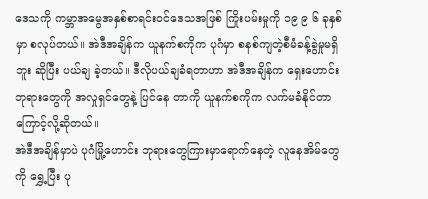ဒေသကို ကမ္ဘာအမွေအနှစ်စာရင်းဝင်ဒေသအဖြစ် ကြိုးပမ်းမှုကို ၁၉ ၉ ၆ ခုနှစ်မှာ စလုပ်တယ်။ အဲဒီအချိန်က ယူနက်စကိုက ပုဂံမှာ စနစ်ကျတဲ့စီမံခန့်ခွဲမှုမရှိဘူး ဆိုပြီး ပယ်ချ ခဲ့တယ်။ ဒီလိုပယ်ချခံရတာဟာ အဲဒီအချိန်က ရှေးဟောင်းဘုရားတွေကို အလှုရှင်တွေနဲ့ ပြင်နေ တာကို ယူနက်စကိုက လက်မခံနိုင်တာကြောင့်လို့ဆိုတယ်။
အဲဒီအချိန်မှာပဲ ပုဂံမြို့ဟောင်း ဘုရားတွေကြားမှာရောက်နေတဲ့ လူနေအိမ်တွေကို ရွှေ့ပြီး ပု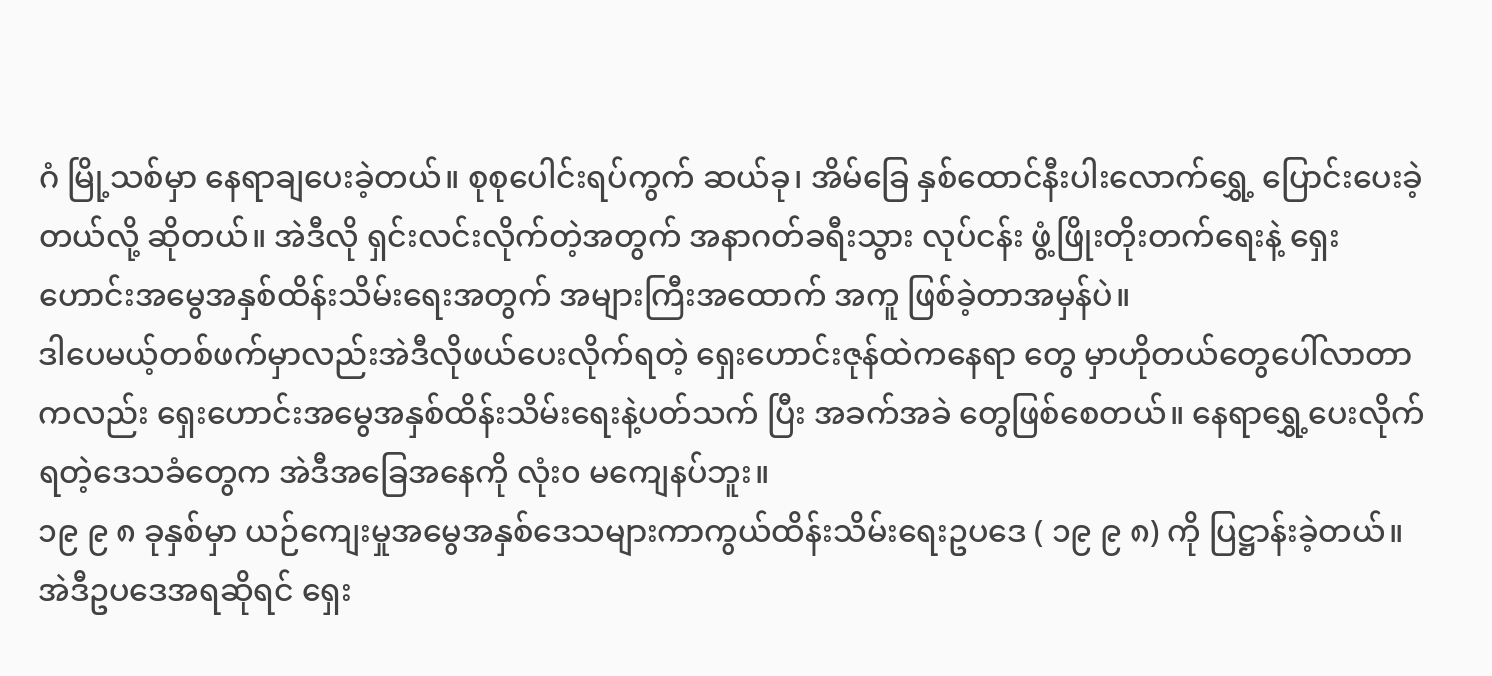ဂံ မြို့သစ်မှာ နေရာချပေးခဲ့တယ်။ စုစုပေါင်းရပ်ကွက် ဆယ်ခု၊ အိမ်ခြေ နှစ်ထောင်နီးပါးလောက်ရွှေ့ ပြောင်းပေးခဲ့တယ်လို့ ဆိုတယ်။ အဲဒီလို ရှင်းလင်းလိုက်တဲ့အတွက် အနာဂတ်ခရီးသွား လုပ်ငန်း ဖွံ့ဖြိုးတိုးတက်ရေးနဲ့ ရှေးဟောင်းအမွေအနှစ်ထိန်းသိမ်းရေးအတွက် အများကြီးအထောက် အကူ ဖြစ်ခဲ့တာအမှန်ပဲ။
ဒါပေမယ့်တစ်ဖက်မှာလည်းအဲဒီလိုဖယ်ပေးလိုက်ရတဲ့ ရှေးဟောင်းဇုန်ထဲကနေရာ တွေ မှာဟိုတယ်တွေပေါ်လာတာကလည်း ရှေးဟောင်းအမွေအနှစ်ထိန်းသိမ်းရေးနဲ့ပတ်သက် ပြီး အခက်အခဲ တွေဖြစ်စေတယ်။ နေရာရွှေ့ပေးလိုက်ရတဲ့ဒေသခံတွေက အဲဒီအခြေအနေကို လုံး၀ မကျေနပ်ဘူး။
၁၉ ၉ ၈ ခုနှစ်မှာ ယဉ်ကျေးမှုအမွေအနှစ်ဒေသများကာကွယ်ထိန်းသိမ်းရေးဥပဒေ ( ၁၉ ၉ ၈) ကို ပြဋ္ဌာန်းခဲ့တယ်။ အဲဒီဥပဒေအရဆိုရင် ရှေး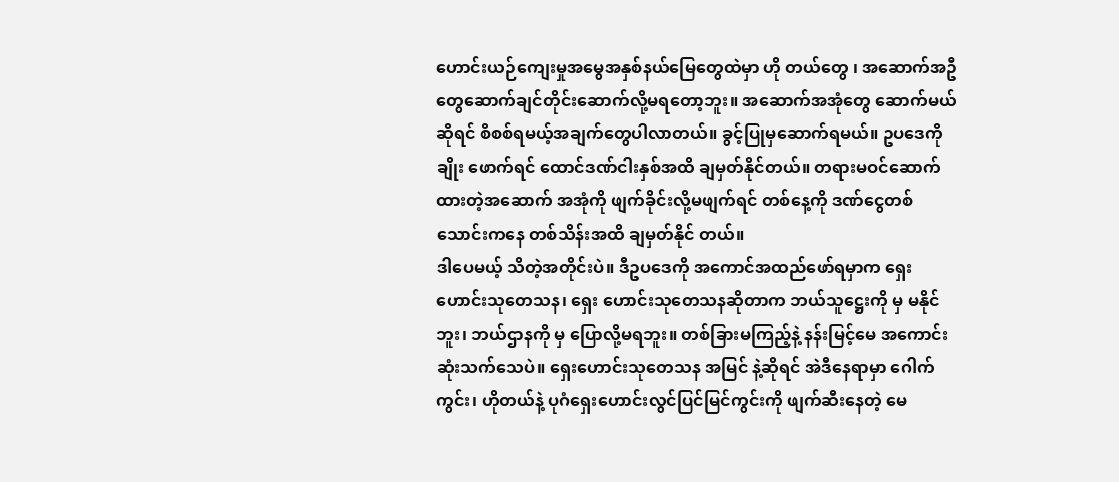ဟောင်းယဉ်ကျေးမှုအမွေအနှစ်နယ်မြေတွေထဲမှာ ဟို တယ်တွေ ၊ အဆောက်အဦတွေဆောက်ချင်တိုင်းဆောက်လို့မရတော့ဘူး။ အဆောက်အအုံတွေ ဆောက်မယ် ဆိုရင် စိစစ်ရမယ့်အချက်တွေပါလာတယ်။ ခွင့်ပြုမှဆောက်ရမယ်။ ဥပဒေကို ချိုး ဖောက်ရင် ထောင်ဒဏ်ငါးနှစ်အထိ ချမှတ်နိုင်တယ်။ တရားမဝင်ဆောက်ထားတဲ့အဆောက် အအုံကို ဖျက်ခိုင်းလို့မဖျက်ရင် တစ်နေ့ကို ဒဏ်ငွေတစ်သောင်းကနေ တစ်သိန်းအထိ ချမှတ်နိုင် တယ်။
ဒါပေမယ့် သိတဲ့အတိုင်းပဲ။ ဒီဥပဒေကို အကောင်အထည်ဖော်ရမှာက ရှေးဟောင်းသုတေသန၊ ရှေး ဟောင်းသုတေသနဆိုတာက ဘယ်သူဋ္ဌေးကို မှ မနိုင်ဘူး၊ ဘယ်ဌာနကို မှ ပြောလို့မရဘူး။ တစ်ခြားမကြည့်နဲ့ နန်းမြင့်မေ အကောင်းဆုံးသက်သေပဲ။ ရှေးဟောင်းသုတေသန အမြင် နဲ့ဆိုရင် အဲဒီနေရာမှာ ဂေါက်ကွင်း၊ ဟိုတယ်နဲ့ ပုဂံရှေးဟောင်းလွင်ပြင်မြင်ကွင်းကို ဖျက်ဆီးနေတဲ့ မေ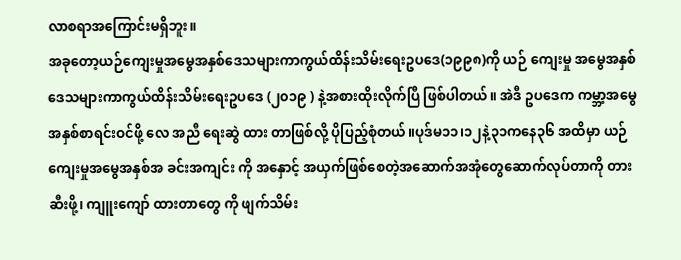လာစရာအကြောင်းမရှိဘူး။
အခုတော့ယဉ်ကျေးမှုအမွေအနှစ်ဒေသများကာကွယ်ထိန်းသိမ်းရေးဥပဒေ(၁၉၉၈)ကို ယဉ် ကျေးမှု အမွေအနှစ်ဒေသများကာကွယ်ထိန်းသိမ်းရေးဥပဒေ (၂၀၁၉ ) နဲ့အစားထိုးလိုက်ပြီ ဖြစ်ပါတယ်။ အဲဒီ ဥပဒေက ကမ္ဘာ့အမွေအနှစ်စာရင်းဝင်ဖို့ လေ အညီ ရေးဆွဲ ထား တာဖြစ်လို့ ပိုပြည့်စုံတယ်။ပုဒ်မ၁၁၊၁၂နဲ့၃၁ကနေ၃၆ အထိမှာ ယဉ်ကျေးမှုအမွေအနှစ်အ ခင်းအကျင်း ကို အနှောင့် အယှက်ဖြစ်စေတဲ့အဆောက်အအုံတွေဆောက်လုပ်တာကို တားဆီးဖို့၊ ကျူးကျော် ထားတာတွေ ကို ဖျက်သိမ်း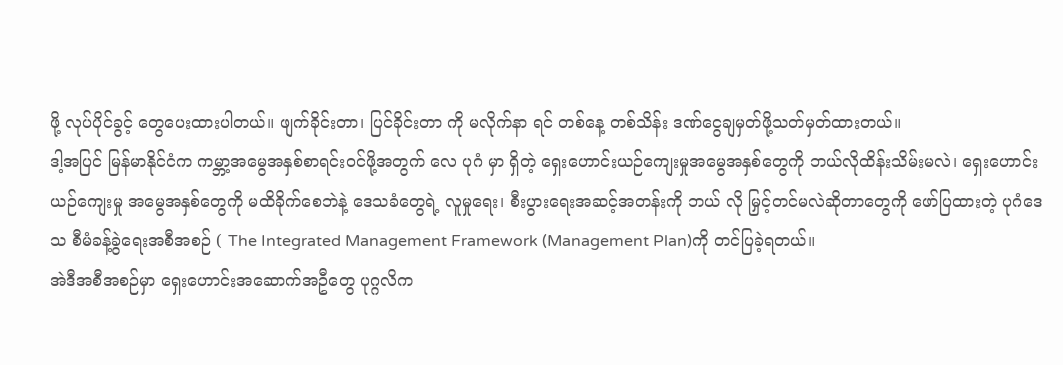ဖို့ လုပ်ပိုင်ခွင့် တွေပေးထားပါတယ်။ ဖျက်ခိုင်းတာ၊ ပြင်ခိုင်းတာ ကို မလိုက်နာ ရင် တစ်နေ့ တစ်သိန်း ဒဏ်ငွေချမှတ်ဖို့သတ်မှတ်ထားတယ်။
ဒါ့အပြင် မြန်မာနိုင်ငံက ကမ္ဘာ့အမွေအနှစ်စာရင်းဝင်ဖို့အတွက် လေ ပုဂံ မှာ ရှိတဲ့ ရှေးဟောင်းယဉ်ကျေးမှုအမွေအနှစ်တွေကို ဘယ်လိုထိန်းသိမ်းမလဲ၊ ရှေးဟောင်းယဉ်ကျေးမှု အမွေအနှစ်တွေကို မထိခိုက်စေဘဲနဲ့ ဒေသခံတွေရဲ့ လူမှုရေး၊ စီးပွားရေးအဆင့်အတန်းကို ဘယ် လို မြှင့်တင်မလဲဆိုတာတွေကို ဖော်ပြထားတဲ့ ပုဂံဒေသ စီမံခန့်ခွဲရေးအစီအစဉ် ( The Integrated Management Framework (Management Plan)ကို တင်ပြခဲ့ရတယ်။
အဲဒီအစီအစဉ်မှာ ရှေးဟောင်းအဆောက်အဦတွေ ပုဂ္ဂလိက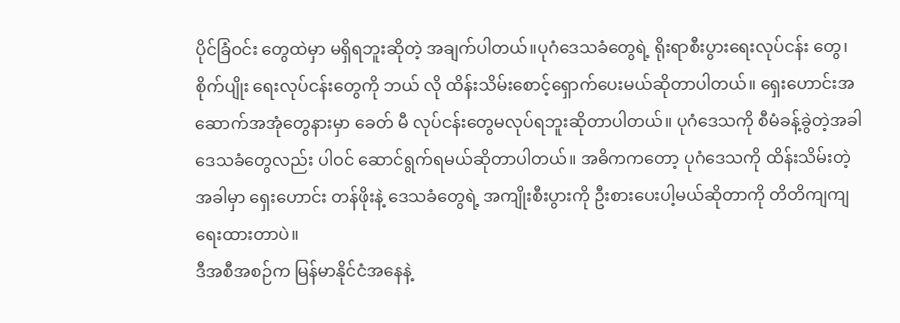ပိုင်ခြံဝင်း တွေထဲမှာ မရှိရဘူးဆိုတဲ့ အချက်ပါတယ်။ပုဂံဒေသခံတွေရဲ့ ရိုးရာစီးပွားရေးလုပ်ငန်း တွေ၊ စိုက်ပျိုး ရေးလုပ်ငန်းတွေကို ဘယ် လို ထိန်းသိမ်းစောင့်ရှောက်ပေးမယ်ဆိုတာပါတယ်။ ရှေးဟောင်းအဆောက်အအုံတွေနားမှာ ခေတ် မီ လုပ်ငန်းတွေမလုပ်ရဘူးဆိုတာပါတယ်။ ပုဂံဒေသကို စီမံခန့်ခွဲတဲ့အခါ ဒေသခံတွေလည်း ပါဝင် ဆောင်ရွက်ရမယ်ဆိုတာပါတယ်။ အဓိကကတော့ ပုဂံဒေသကို ထိန်းသိမ်းတဲ့အခါမှာ ရှေးဟောင်း တန်ဖိုးနဲ့ ဒေသခံတွေရဲ့ အကျိုးစီးပွားကို ဦးစားပေးပါ့မယ်ဆိုတာကို တိတိကျကျ ရေးထားတာပဲ။
ဒီအစီအစဉ်က မြန်မာနိုင်ငံအနေနဲ့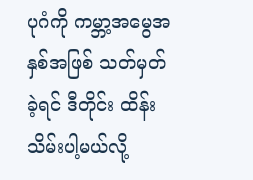ပုဂံကို ကမ္ဘာ့အမွေအနှစ်အဖြစ် သတ်မှတ်ခဲ့ရင် ဒီတိုင်း ထိန်းသိမ်းပါ့မယ်လို့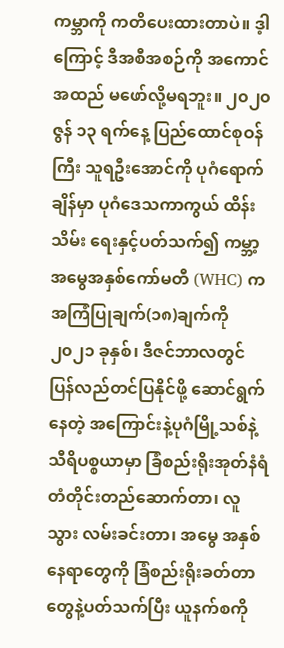ကမ္ဘာကို ကတိပေးထားတာပဲ။ ဒ့ါကြောင့် ဒီအစီအစဉ်ကို အကောင်အထည် မဖော်လို့မရဘူး။ ၂၀၂၀ ဇွန် ၁၃ ရက်နေ့ ပြည်ထောင်စုဝန်ကြီး သူရဦးအောင်ကို ပုဂံရောက်ချိန်မှာ ပုဂံဒေသကာကွယ် ထိန်းသိမ်း ရေးနှင့်ပတ်သက်၍ ကမ္ဘာ့အမွေအနှစ်ကော်မတီ (WHC) က အကြံပြုချက်(၁၈)ချက်ကို ၂၀၂၁ ခုနှစ်၊ ဒီဇင်ဘာလတွင် ပြန်လည်တင်ပြနိုင်ဖို့ ဆောင်ရွက်နေတဲ့ အကြောင်းနဲ့ပုဂံမြို့သစ်နဲ့သီရိပစ္စယာမှာ ခြံစည်းရိုးအုတ်နံရံ တံတိုင်းတည်ဆောက်တာ၊ လူသွား လမ်းခင်းတာ၊ အမွေ အနှစ် နေရာတွေကို ခြံစည်းရိုးခတ်တာတွေနဲ့ပတ်သက်ပြီး ယူနက်စကို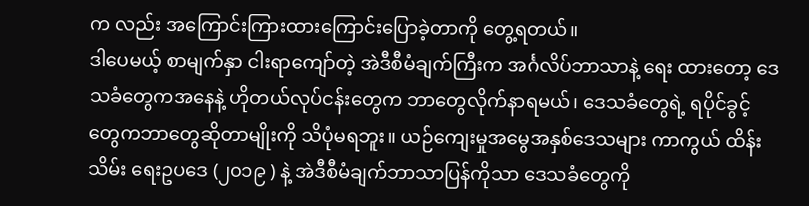က လည်း အကြောင်းကြားထားကြောင်းပြောခဲ့တာကို တွေ့ရတယ်။
ဒါပေမယ့် စာမျက်နှာ ငါးရာကျော်တဲ့ အဲဒီစီမံချက်ကြီးက အင်္ဂလိပ်ဘာသာနဲ့ ရေး ထားတော့ ဒေသခံတွေကအနေနဲ့ ဟိုတယ်လုပ်ငန်းတွေက ဘာတွေလိုက်နာရမယ်၊ ဒေသခံတွေရဲ့ ရပိုင်ခွင့် တွေကဘာတွေဆိုတာမျိုးကို သိပုံမရဘူး။ ယဉ်ကျေးမှုအမွေအနှစ်ဒေသများ ကာကွယ် ထိန်းသိမ်း ရေးဥပဒေ (၂၀၁၉ ) နဲ့ အဲဒီစီမံချက်ဘာသာပြန်ကိုသာ ဒေသခံတွေကို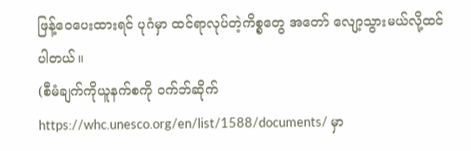ဖြန့်ဝေပေးထားရင် ပုဂံမှာ ထင်ရာလုပ်တဲ့ကိစ္စတွေ အတော် လျော့သွားမယ်လို့ထင်ပါတယ်။
(စီမံချက်ကိုယူနက်စကို ဝက်ဘ်ဆိုက် https://whc.unesco.org/en/list/1588/documents/ မှာ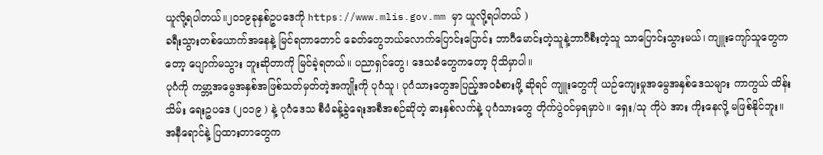ယူလို့ရပါတယ်။၂၀၁၉ခုနှစ်ဥပဒေကို https://www.mlis.gov.mm မှာ ယူလို့ရပါတယ် )
ခရီးသွားတစ်ယောက်အနေနဲ့ မြင်ရတာတောင် ခေတ်တွေဘယ်လောက်ပြောင်းပြောင်း ဘာဂီမောင်းတဲ့သူနဲ့ဘာဂီစီးတဲ့သူ သာပြောင်းသွားမယ်၊ ကျူးကျော်သူတွေကတော့ ပျောက်မသွား ဘူးဆိုတာကို မြင်ခဲ့ရတယ်။ ပညာရှင်တွေ၊ ဒေသခံတွေကတော့ ပိုသိမှာပါ။
ပုဂံကို ကမ္ဘာ့အမွေအနှစ်အဖြစ်သတ်မှတ်တဲ့အကျိုးကို ပုဂံသူ၊ ပုဂံသားတွေအပြည့်အဝခံစားဖို့ ဆိုရင် ကျူးတွေကို ယဉ်ကျေးမှုအမွေအနှစ်ဒေသများ ကာကွယ် ထိန်းသိမ်း ရေးဥပဒေ (၂၀၁၉ ) နဲ့ ပုဂံဒေသ စီမံခန့်ခွဲရေးအစီအစဉ်ဆိုတဲ့ ဓားနှစ်လက်နဲ့ ပုဂံသားတွေ တိုက်ပွဲဝင်မှရမှာပဲ။ ရှေး/သု ကိုပဲ အား ကိုးနေလို့ မဖြစ်နိုင်ဘူး။
အနီရောင်နဲ့ ပြထားတာတွေက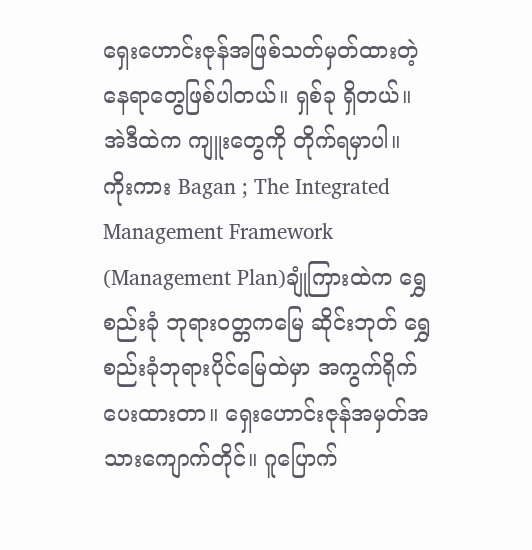ရှေးဟောင်းဇုန်အဖြစ်သတ်မှတ်ထားတဲ့နေရာတွေဖြစ်ပါတယ်။ ရှစ်ခု ရှိတယ်။ အဲဒီထဲက ကျူးတွေကို တိုက်ရမှာပါ။
ကိုးကား Bagan ; The Integrated
Management Framework
(Management Plan)ချုံကြားထဲက ရွှေစည်းခုံ ဘုရားဝတ္တကမြေ ဆိုင်းဘုတ် ရွှေစည်းခုံဘုရားပိုင်မြေထဲမှာ အကွက်ရိုက်ပေးထားတာ။ ရှေးဟောင်းဇုန်အမှတ်အသားကျောက်တိုင်။ ဂူပြောက်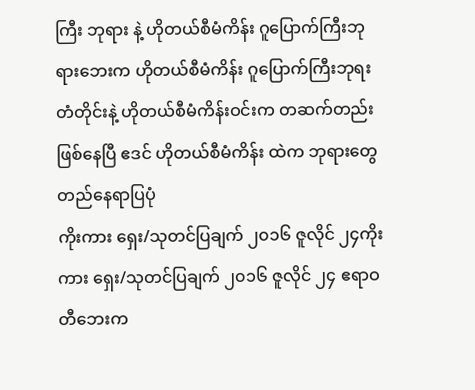ကြီး ဘုရား နဲ့ ဟိုတယ်စီမံကိန်း ဂူပြောက်ကြီးဘုရားဘေးက ဟိုတယ်စီမံကိန်း ဂူပြောက်ကြီးဘုရးတံတိုင်းနဲ့ ဟိုတယ်စီမံကိန်းဝင်းက တဆက်တည်းဖြစ်နေပြီ ဧဒင် ဟိုတယ်စီမံကိန်း ထဲက ဘုရားတွေတည်နေရာပြပုံ
ကိုးကား ရှေး/သုတင်ပြချက် ၂၀၁၆ ဇူလိုင် ၂၄ကိုးကား ရှေး/သုတင်ပြချက် ၂၀၁၆ ဇူလိုင် ၂၄ ဧရာဝတီဘေးက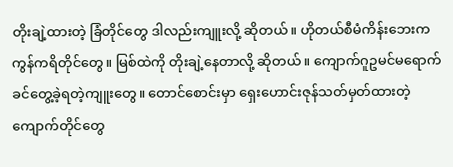တိုးချဲ့ထားတဲ့ ခြံတိုင်တွေ ဒါလည်းကျူးလို့ ဆိုတယ်။ ဟိုတယ်စီမံကိန်းဘေးက ကွန်ကရိတိုင်တွေ။ မြစ်ထဲကို တိုးချဲ့နေတာလို့ ဆိုတယ်။ ကျောက်ဂူဥမင်မရောက်ခင်တွေ့ခဲ့ရတဲ့ကျူးတွေ။ တောင်စောင်းမှာ ရှေးဟောင်းဇုန်သတ်မှတ်ထားတဲ့ကျောက်တိုင်တွေ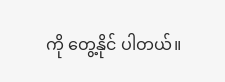ကို တွေ့နိုင် ပါတယ်။